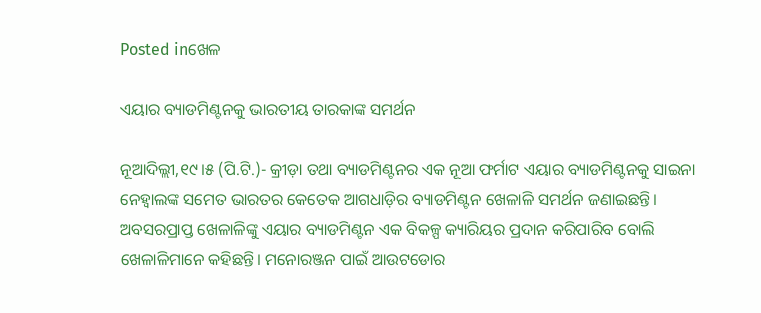Posted inଖେଳ

ଏୟାର ବ୍ୟାଡମିଣ୍ଟନକୁ ଭାରତୀୟ ତାରକାଙ୍କ ସମର୍ଥନ

ନୂଆଦିଲ୍ଲୀ,୧୯।୫ (ପି.ଟି.)- କ୍ରୀଡ଼ା ତଥା ବ୍ୟାଡମିଣ୍ଟନର ଏକ ନୂଆ ଫର୍ମାଟ ଏୟାର ବ୍ୟାଡମିଣ୍ଟନକୁ ସାଇନା ନେହ୍ବାଲଙ୍କ ସମେତ ଭାରତର କେତେକ ଆଗଧାଡ଼ିର ବ୍ୟାଡମିଣ୍ଟନ ଖେଳାଳି ସମର୍ଥନ ଜଣାଇଛନ୍ତି। ଅବସରପ୍ରାପ୍ତ ଖେଳାଳିଙ୍କୁ ଏୟାର ବ୍ୟାଡମିଣ୍ଟନ ଏକ ବିକଳ୍ପ କ୍ୟାରିୟର ପ୍ରଦାନ କରିପାରିବ ବୋଲି ଖେଳାଳିମାନେ କହିଛନ୍ତି। ମନୋରଞ୍ଜନ ପାଇଁ ଆଉଟଡୋର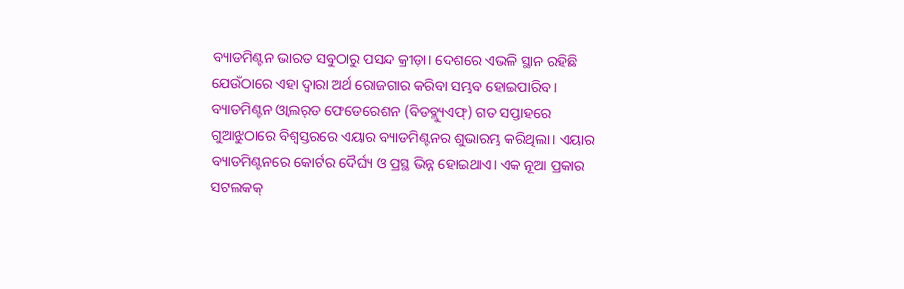ବ୍ୟାଡମିଣ୍ଟନ ଭାରତ ସବୁଠାରୁ ପସନ୍ଦ କ୍ରୀଡ଼ା। ଦେଶରେ ଏଭଳି ସ୍ଥାନ ରହିଛି ଯେଉଁଠାରେ ଏହା ଦ୍ୱାରା ଅର୍ଥ ରୋଜଗାର କରିବା ସମ୍ଭବ ହୋଇପାରିବ।
ବ୍ୟାଡମିଣ୍ଟନ ଓ୍ବାଲର୍‌ଡ ଫେଡେରେଶନ (ବିଡବ୍ଲ୍ୟୁଏଫ୍‌) ଗତ ସପ୍ତାହରେ ଗୁଆଝୁଠାରେ ବିଶ୍ୱସ୍ତରରେ ଏୟାର ବ୍ୟାଡମିଣ୍ଟନର ଶୁଭାରମ୍ଭ କରିଥିଲା। ଏୟାର ବ୍ୟାଡମିଣ୍ଟନରେ କୋର୍ଟର ଦୈର୍ଘ୍ୟ ଓ ପ୍ରସ୍ଥ ଭିନ୍ନ ହୋଇଥାଏ। ଏକ ନୂଆ ପ୍ରକାର ସଟଲକକ୍‌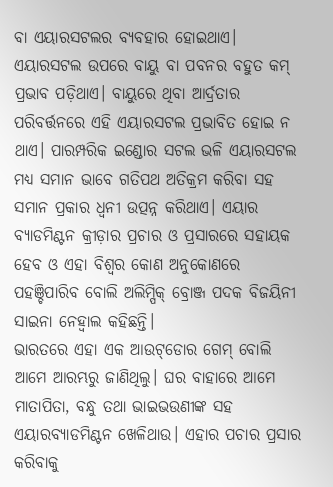ବା ଏୟାରସଟଲର ବ୍ୟବହାର ହୋଇଥାଏ। ଏୟାରସଟଲ ଉପରେ ବାୟୁ ବା ପବନର ବହୁତ କମ୍‌ ପ୍ରଭାବ ପଡ଼ିଥାଏ। ବାୟୁରେ ଥିବା ଆର୍ଦ୍ରତାର ପରିବର୍ତ୍ତନରେ ଏହି ଏୟାରସଟଲ ପ୍ରଭାବିତ ହୋଇ ନ ଥାଏ। ପାରମ୍ପରିକ ଇଣ୍ଡୋର ସଟଲ ଭଳି ଏୟାରସଟଲ ମଧ୍ୟ ସମାନ ଭାବେ ଗତିପଥ ଅତିକ୍ରମ କରିବା ସହ ସମାନ ପ୍ରକାର ଧ୍ୱନୀ ଉତ୍ପନ୍ନ କରିଥାଏ। ଏୟାର ବ୍ୟାଡମିଣ୍ଟନ କ୍ରୀଡ଼ାର ପ୍ରଚାର ଓ ପ୍ରସାରରେ ସହାୟକ ହେବ ଓ ଏହା ବିଶ୍ୱର କୋଣ ଅନୁକୋଣରେ ପହଞ୍ଚିପାରିବ ବୋଲି ଅଲିମ୍ପିକ୍‌ ବ୍ରୋଞ୍ଜ ପଦକ ବିଜୟିନୀ ସାଇନା ନେହ୍ବାଲ କହିଛନ୍ତି।
ଭାରତରେ ଏହା ଏକ ଆଉଟ୍‌ଡୋର ଗେମ୍‌ ବୋଲି ଆମେ ଆରମ୍ଭରୁ ଜାଣିଥିଲୁ। ଘର ବାହାରେ ଆମେ ମାତାପିତା, ବନ୍ଧୁ ତଥା ଭାଇଭଉଣୀଙ୍କ ସହ ଏୟାରବ୍ୟାଡମିଣ୍ଟନ ଖେଳିଥାଉ। ଏହାର ପଚାର ପ୍ରସାର କରିବାକୁ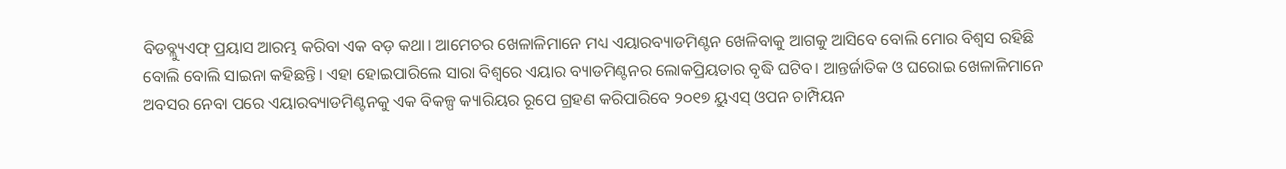ବିଡବ୍ଲ୍ୟୁଏଫ୍‌ ପ୍ରୟାସ ଆରମ୍ଭ କରିବା ଏକ ବଡ଼ କଥା। ଆମେଚର ଖେଳାଳିମାନେ ମଧ୍ୟ ଏୟାରବ୍ୟାଡମିଣ୍ଟନ ଖେଳିବାକୁ ଆଗକୁ ଆସିବେ ବୋଲି ମୋର ବିଶ୍ୱସ ରହିଛି ବୋଲି ବୋଲି ସାଇନା କହିଛନ୍ତି। ଏହା ହୋଇପାରିଲେ ସାରା ବିଶ୍ୱରେ ଏୟାର ବ୍ୟାଡମିଣ୍ଟନର ଲୋକପ୍ରିୟତାର ବୃଦ୍ଧି ଘଟିବ। ଆନ୍ତର୍ଜାତିକ ଓ ଘରୋଇ ଖେଳାଳିମାନେ ଅବସର ନେବା ପରେ ଏୟାରବ୍ୟାଡମିଣ୍ଟନକୁ ଏକ ବିକଳ୍ପ କ୍ୟାରିୟର ରୂପେ ଗ୍ରହଣ କରିପାରିବେ ୨୦୧୭ ୟୁଏସ୍‌ ଓପନ ଚାମ୍ପିୟନ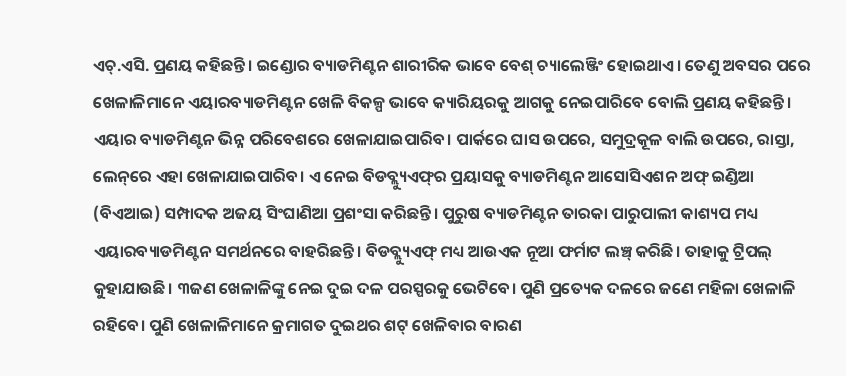ଏଚ୍‌.ଏସି. ପ୍ରଣୟ କହିଛନ୍ତି। ଇଣ୍ଡୋର ବ୍ୟାଡମିଣ୍ଟନ ଶାରୀରିକ ଭାବେ ବେଶ୍‌ ଚ୍ୟାଲେଞ୍ଜିଂ ହୋଇଥାଏ। ତେଣୁ ଅବସର ପରେ ଖେଳାଳିମାନେ ଏୟାରବ୍ୟାଡମିଣ୍ଟନ ଖେଳି ବିକଳ୍ପ ଭାବେ କ୍ୟାରିୟରକୁ ଆଗକୁ ନେଇପାରିବେ ବୋଲି ପ୍ରଣୟ କହିଛନ୍ତି।
ଏୟାର ବ୍ୟାଡମିଣ୍ଟନ ଭିନ୍ନ ପରିବେଶରେ ଖେଳାଯାଇପାରିବ। ପାର୍କରେ ଘାସ ଉପରେ, ସମୁଦ୍ରକୂଳ ବାଲି ଉପରେ, ରାସ୍ତା, ଲେନ୍‌ରେ ଏହା ଖେଳାଯାଇପାରିବ। ଏ ନେଇ ବିଡବ୍ଲ୍ୟୁଏଫ୍‌ର ପ୍ରୟାସକୁ ବ୍ୟାଡମିଣ୍ଟନ ଆସୋସିଏଶନ ଅଫ୍‌ ଇଣ୍ଡିଆ (ବିଏଆଇ) ସମ୍ପାଦକ ଅଜୟ ସିଂଘାଣିଆ ପ୍ରଶଂସା କରିଛନ୍ତି। ପୁରୁଷ ବ୍ୟାଡମିଣ୍ଟନ ତାରକା ପାରୁପାଲୀ କାଶ୍ୟପ ମଧ୍ୟ ଏୟାରବ୍ୟାଡମିଣ୍ଟନ ସମର୍ଥନରେ ବାହରିଛନ୍ତି। ବିଡବ୍ଲ୍ୟୁଏଫ୍‌ ମଧ୍ୟ ଆଉଏକ ନୂଆ ଫର୍ମାଟ ଲଞ୍ଚ୍‌ କରିଛି। ତାହାକୁ ଟ୍ରିପଲ୍‌ କୁହାଯାଉଛି। ୩ଜଣ ଖେଳାଳିଙ୍କୁ ନେଇ ଦୁଇ ଦଳ ପରସ୍ପରକୁ ଭେଟିବେ। ପୁଣି ପ୍ରତ୍ୟେକ ଦଳରେ ଜଣେ ମହିଳା ଖେଳାଳି ରହିବେ। ପୁଣି ଖେଳାଳିମାନେ କ୍ରମାଗତ ଦୁଇଥର ଶଟ୍‌ ଖେଳିବାର ବାରଣ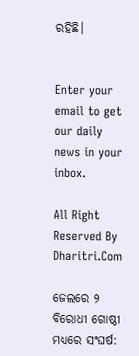ରହିଛି।


Enter your email to get our daily news in your inbox.

All Right Reserved By Dharitri.Com

ଜେଲରେ ୨ ବିରୋଧୀ ଗୋଷ୍ଠୀ ମଧ୍ୟରେ ସଂଘର୍ଷ: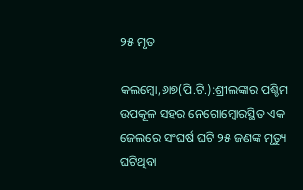୨୫ ମୃତ

କଲମ୍ବୋ,୬ା୭(ପି.ଟି.):ଶ୍ରୀଲଙ୍କାର ପଶ୍ଚିମ ଉପକୂଳ ସହର ନେଗୋମ୍ବୋରସ୍ଥିତ ଏକ ଜେଲରେ ସଂଘର୍ଷ ଘଟି ୨୫ ଜଣଙ୍କ ମୃତ୍ୟୁ ଘଟିଥିବା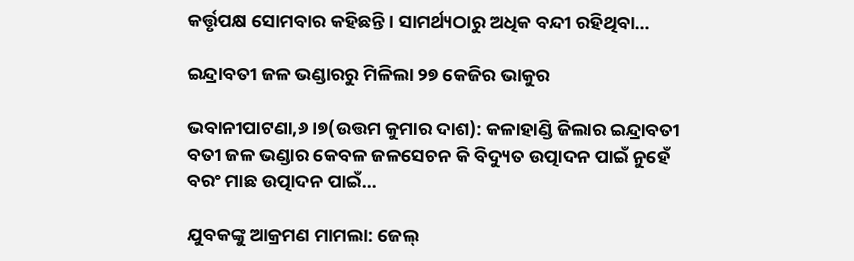କର୍ତ୍ତୃପକ୍ଷ ସୋମବାର କହିଛନ୍ତି। ସାମର୍ଥ୍ୟଠାରୁ ଅଧିକ ବନ୍ଦୀ ରହିଥିବା…

ଇନ୍ଦ୍ରାବତୀ ଜଳ ଭଣ୍ଡାରରୁ ମିଳିଲା ୨୭ କେଜିର ଭାକୁର

ଭବାନୀପାଟଣା,୬।୭(ଉତ୍ତମ କୁମାର ଦାଶ): କଳାହାଣ୍ଡି ଜିଲାର ଇନ୍ଦ୍ରାବତୀ ବତୀ ଜଳ ଭଣ୍ଡାର କେବଳ ଜଳସେଚନ କି ବିଦ୍ୟୁତ ଉତ୍ପାଦନ ପାଇଁ ନୁହେଁ ବରଂ ମାଛ ଉତ୍ପାଦନ ପାଇଁ…

ଯୁବକଙ୍କୁ ଆକ୍ରମଣ ମାମଲା: ଜେଲ୍‌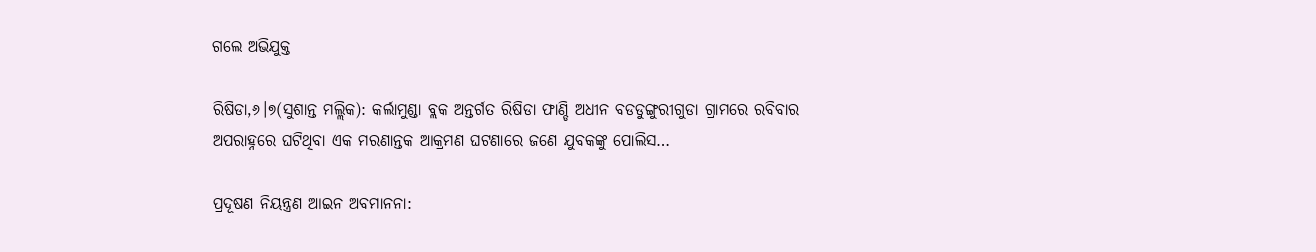ଗଲେ ଅଭିଯୁକ୍ତ

ରିଷିଡା,୬।୭(ସୁଶାନ୍ତ ମଲ୍ଲିକ): କର୍ଲାମୁଣ୍ଡା ବ୍ଲକ ଅନ୍ତର୍ଗତ ରିଷିଡା ଫାଣ୍ଡି ଅଧୀନ ବଡଡୁଙ୍ଗୁରୀଗୁଡା ଗ୍ରାମରେ ରବିବାର ଅପରାହ୍ନରେ ଘଟିଥିବା ଏକ ମରଣାନ୍ତକ ଆକ୍ରମଣ ଘଟଣାରେ ଜଣେ ଯୁବକଙ୍କୁ ପୋଲିସ…

ପ୍ରଦୂଷଣ ନିୟନ୍ତ୍ରଣ ଆଇନ ଅବମାନନା: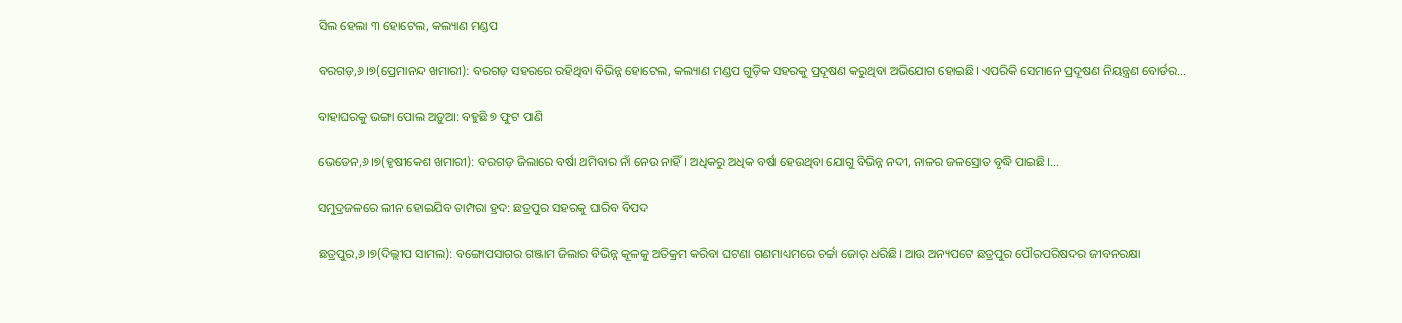ସିଲ ହେଲା ୩ ହୋଟେଲ, କଲ୍ୟାଣ ମଣ୍ଡପ

ବରଗଡ଼,୬।୭(ପ୍ରେମାନନ୍ଦ ଖମାରୀ): ବରଗଡ଼ ସହରରେ ରହିଥିବା ବିଭିନ୍ନ ହୋଟେଲ, କଲ୍ୟାଣ ମଣ୍ଡପ ଗୁଡ଼ିକ ସହରକୁ ପ୍ରଦୂଷଣ କରୁଥିବା ଅଭିଯୋଗ ହୋଇଛି। ଏପରିକି ସେମାନେ ପ୍ରଦୂଷଣ ନିୟନ୍ତ୍ରଣ ବୋର୍ଡର…

ବାହାଘରକୁ ଭଙ୍ଗା ପୋଲ ଅଡ଼ୁଆ: ବହୁଛି ୭ ଫୁଟ ପାଣି

ଭେଡେନ,୬।୭(ହୃଷୀକେଶ ଖମାରୀ): ବରଗଡ଼ ଜିଲାରେ ବର୍ଷା ଥମିବାର ନାଁ ନେଉ ନାହିଁ। ଅଧିକରୁ ଅଧିକ ବର୍ଷା ହେଉଥିବା ଯୋଗୁ ବିଭିନ୍ନ ନଦୀ, ନାଳର ଜଳସ୍ରୋତ ବୃଦ୍ଧି ପାଇଛି।…

ସମୁଦ୍ରଜଳରେ ଲୀନ ହୋଇଯିବ ତାମ୍ପରା ହ୍ରଦ: ଛତ୍ରପୁର ସହରକୁ ଘାରିବ ବିପଦ

ଛତ୍ରପୁର,୬।୭(ଦିଲ୍ଲୀପ ସାମଲ): ବଙ୍ଗୋପସାଗର ଗଞ୍ଜାମ ଜିଲାର ବିଭିନ୍ନ କୂଳକୁ ଅତିକ୍ରମ କରିବା ଘଟଣା ଗଣମାଧ୍ୟମରେ ଚର୍ଚ୍ଚା ଜୋର୍‌ ଧରିଛି। ଆଉ ଅନ୍ୟପଟେ ଛତ୍ରପୁର ପୌରପରିଷଦର ଜୀବନରକ୍ଷା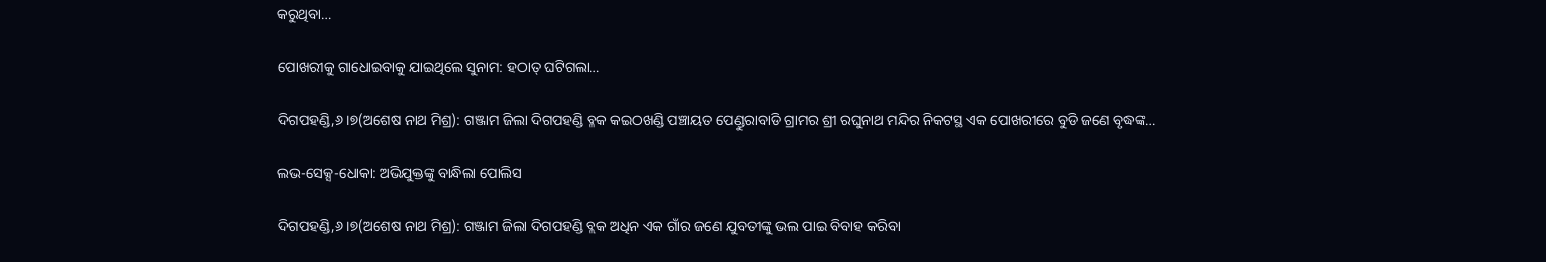କରୁଥିବା…

ପୋଖରୀକୁ ଗାଧୋଇବାକୁ ଯାଇଥିଲେ ସୁନାମ: ହଠାତ୍‌ ଘଟିଗଲା…

ଦିଗପହଣ୍ଡି,୬।୭(ଅଶେଷ ନାଥ ମିଶ୍ର): ଗଞ୍ଜାମ ଜିଲା ଦିଗପହଣ୍ଡି ବ୍ଳକ କଇଠଖଣ୍ଡି ପଞ୍ଚାୟତ ପେଣ୍ଡୁରାବାଡି ଗ୍ରାମର ଶ୍ରୀ ରଘୁନାଥ ମନ୍ଦିର ନିକଟସ୍ଥ ଏକ ପୋଖରୀରେ ବୁଡି ଜଣେ ବୃଦ୍ଧଙ୍କ…

ଲଭ-ସେକ୍ସ-ଧୋକା: ଅଭିଯୁକ୍ତଙ୍କୁ ବାନ୍ଧିଲା ପୋଲିସ

ଦିଗପହଣ୍ଡି,୬।୭(ଅଶେଷ ନାଥ ମିଶ୍ର): ଗଞ୍ଜାମ ଜିଲା ଦିଗପହଣ୍ଡି ବ୍ଲକ ଅଧିନ ଏକ ଗାଁର ଜଣେ ଯୁବତୀଙ୍କୁ ଭଲ ପାଇ ବିବାହ କରିବା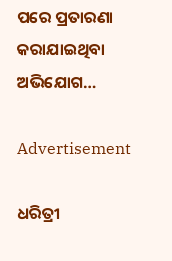ପରେ ପ୍ରତାରଣା କରାଯାଇଥିବା ଅଭିଯୋଗ…

Advertisement

ଧରିତ୍ରୀ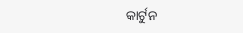କାର୍ଟୁନ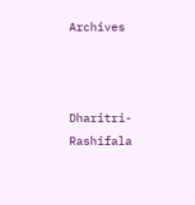Archives



Dharitri-Rashifala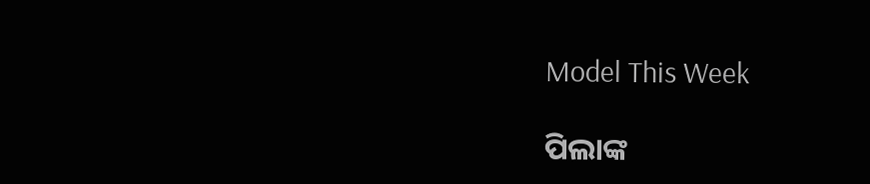Model This Week

ପିଲାଙ୍କ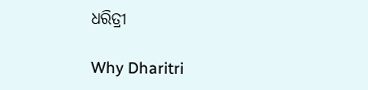ଧରିତ୍ରୀ

Why Dharitri